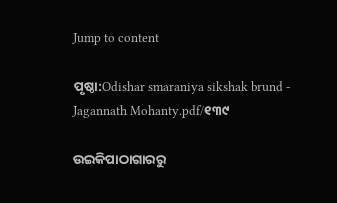Jump to content

ପୃଷ୍ଠା:Odishar smaraniya sikshak brund - Jagannath Mohanty.pdf/୧୩୯

ଉଇକିପାଠାଗାର‌ରୁ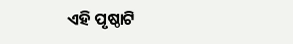ଏହି ପୃଷ୍ଠାଟି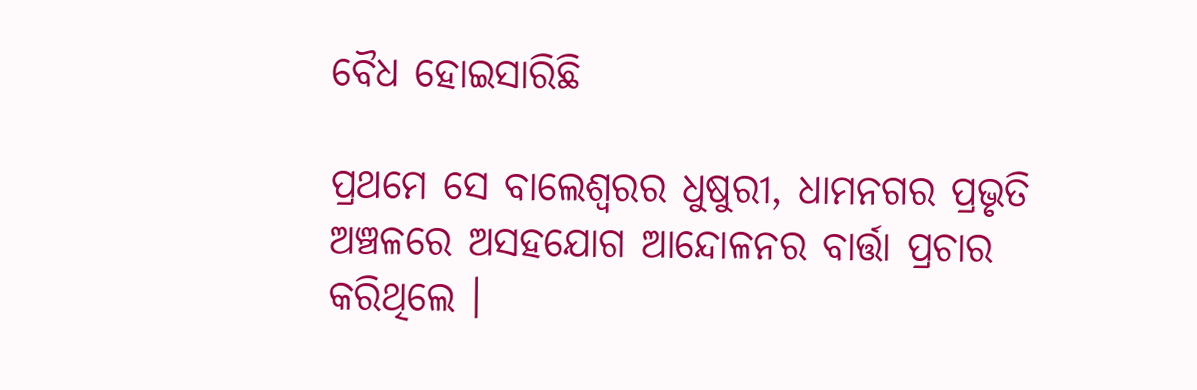ବୈଧ ହୋଇସାରିଛି

ପ୍ରଥମେ ସେ ବାଲେଶ୍ୱରର ଧୁଷୁରୀ, ଧାମନଗର ପ୍ରଭୃତି ଅଞ୍ଚଳରେ ଅସହଯୋଗ ଆନ୍ଦୋଳନର ବାର୍ତ୍ତା ପ୍ରଚାର କରିଥିଲେ ।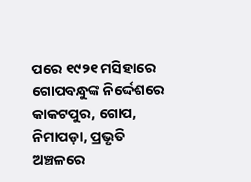ପରେ ୧୯୨୧ ମସିହାରେ ଗୋପବନ୍ଧୁଙ୍କ ନିର୍ଦ୍ଦେଶରେ କାକଟପୁର, ଗୋପ, ନିମାପଡ଼ା, ପ୍ରଭୃତି ଅଞ୍ଚଳରେ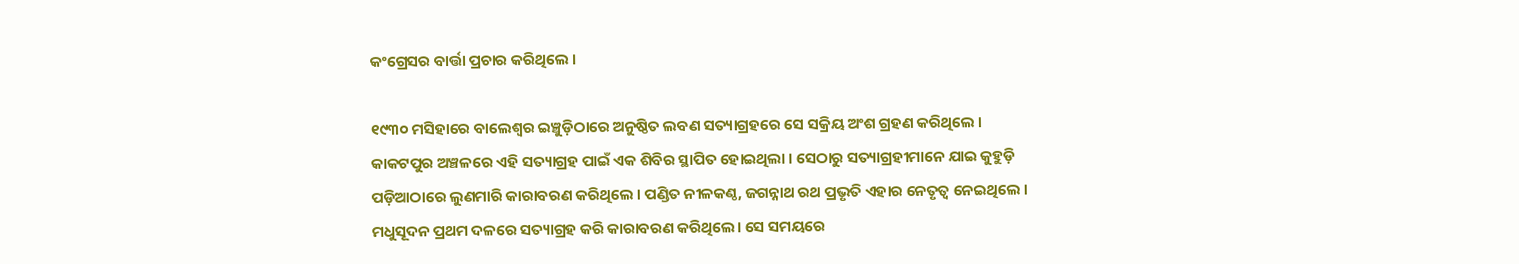କଂଗ୍ରେସର ବାର୍ତ୍ତା ପ୍ରଚାର କରିଥିଲେ ।

୧୯୩୦ ମସିହାରେ ବାଲେଶ୍ୱର ଇଞ୍ଚୁଡ଼ିଠାରେ ଅନୁଷ୍ଠିତ ଲବଣ ସତ୍ୟାଗ୍ରହରେ ସେ ସକ୍ରିୟ ଅଂଶ ଗ୍ରହଣ କରିଥିଲେ । କାକଟପୁର ଅଞ୍ଚଳରେ ଏହି ସତ୍ୟାଗ୍ରହ ପାଇଁ ଏକ ଶିବିର ସ୍ଥାପିତ ହୋଇଥିଲା । ସେଠାରୁ ସତ୍ୟାଗ୍ରହୀମାନେ ଯାଇ କୁହୁଡ଼ି ପଡ଼ିଆଠାରେ ଲୁଣମାରି କାରାବରଣ କରିଥିଲେ । ପଣ୍ଡିତ ନୀଳକଣ୍ଠ, ଜଗନ୍ନାଥ ରଥ ପ୍ରଭୃତି ଏହାର ନେତୃତ୍ୱ ନେଇଥିଲେ । ମଧୁସୂଦନ ପ୍ରଥମ ଦଳରେ ସତ୍ୟାଗ୍ରହ କରି କାରାବରଣ କରିଥିଲେ। ସେ ସମୟରେ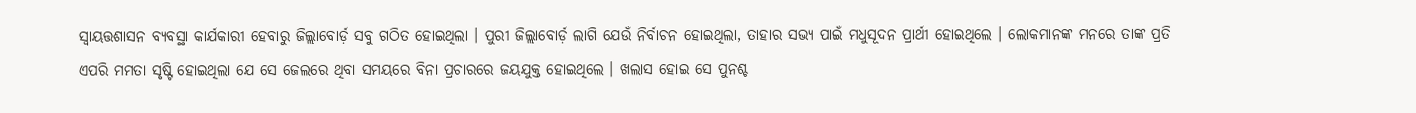ସ୍ୱାୟତ୍ତଶାସନ ବ୍ୟବସ୍ଥା କାର୍ଯକାରୀ ହେବାରୁ ଜିଲ୍ଲାବୋର୍ଡ଼ ସବୁ ଗଠିତ ହୋଇଥିଲା । ପୁରୀ ଜିଲ୍ଲାବୋର୍ଡ଼ ଲାଗି ଯେଉଁ ନିର୍ବାଚନ ହୋଇଥିଲା, ତାହାର ସଭ୍ୟ ପାଇଁ ମଧୁସୂଦନ ପ୍ରାର୍ଥୀ ହୋଇଥିଲେ । ଲୋକମାନଙ୍କ ମନରେ ତାଙ୍କ ପ୍ରତି ଏପରି ମମତା ସୃଷ୍ଟି ହୋଇଥିଲା ଯେ ସେ ଜେଲରେ ଥିବା ସମୟରେ ବିନା ପ୍ରଚାରରେ ଜୟଯୁକ୍ତ ହୋଇଥିଲେ । ଖଲାସ ହୋଇ ସେ ପୁନଶ୍ଚ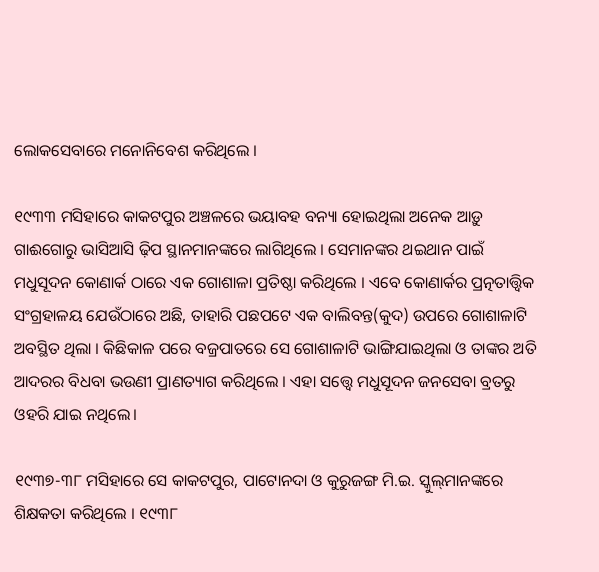ଲୋକସେବାରେ ମନୋନିବେଶ କରିଥିଲେ ।

୧୯୩୩ ମସିହାରେ କାକଟପୁର ଅଞ୍ଚଳରେ ଭୟାବହ ବନ୍ୟା ହୋଇଥିଲା ଅନେକ ଆଡ଼ୁ ଗାଈଗୋରୁ ଭାସିଆସି ଢ଼ିପ ସ୍ଥାନମାନଙ୍କରେ ଲାଗିଥିଲେ । ସେମାନଙ୍କର ଥଇଥାନ ପାଇଁ ମଧୁସୂଦନ କୋଣାର୍କ ଠାରେ ଏକ ଗୋଶାଳା ପ୍ରତିଷ୍ଠା କରିଥିଲେ । ଏବେ କୋଣାର୍କର ପ୍ରତ୍ନତାତ୍ତ୍ୱିକ ସଂଗ୍ରହାଳୟ ଯେଉଁଠାରେ ଅଛି, ତାହାରି ପଛପଟେ ଏକ ବାଲିବନ୍ତ(କୁଦ) ଉପରେ ଗୋଶାଳାଟି ଅବସ୍ଥିତ ଥିଲା । କିଛିକାଳ ପରେ ବଜ୍ରପାତରେ ସେ ଗୋଶାଳାଟି ଭାଙ୍ଗିଯାଇଥିଲା ଓ ତାଙ୍କର ଅତି ଆଦରର ବିଧବା ଭଉଣୀ ପ୍ରାଣତ୍ୟାଗ କରିଥିଲେ । ଏହା ସତ୍ତ୍ୱେ ମଧୁସୂଦନ ଜନସେବା ବ୍ରତରୁ ଓହରି ଯାଇ ନଥିଲେ।

୧୯୩୭-୩୮ ମସିହାରେ ସେ କାକଟପୁର, ପାଟୋନଦା ଓ କୁରୁଜଙ୍ଗ ମି.ଇ. ସ୍କୁଲ୍‌ମାନଙ୍କରେ ଶିକ୍ଷକତା କରିଥିଲେ । ୧୯୩୮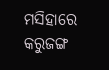ମସିହାରେ କରୁଜଙ୍ଗ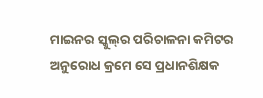ମାଇନର ସ୍କୁଲ୍‌ର ପରିଚାଳନା କମିଟର ଅନୁରୋଧ କ୍ରମେ ସେ ପ୍ରଧାନଶିକ୍ଷକ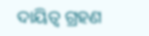ଦାୟିତ୍ୱ ଗ୍ରହଣ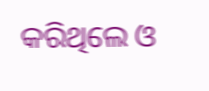କରିଥିଲେ ଓ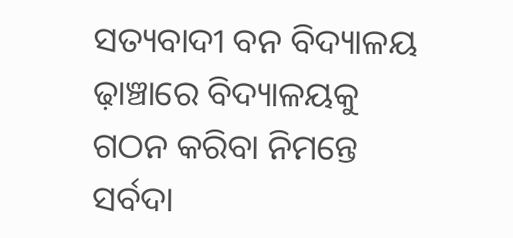ସତ୍ୟବାଦୀ ବନ ବିଦ୍ୟାଳୟ ଢ଼ାଞ୍ଚାରେ ବିଦ୍ୟାଳୟକୁ ଗଠନ କରିବା ନିମନ୍ତେ ସର୍ବଦା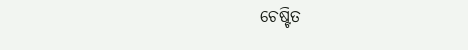ଚେଷ୍ଟିତ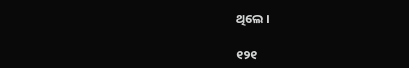ଥିଲେ ।

୧୨୧